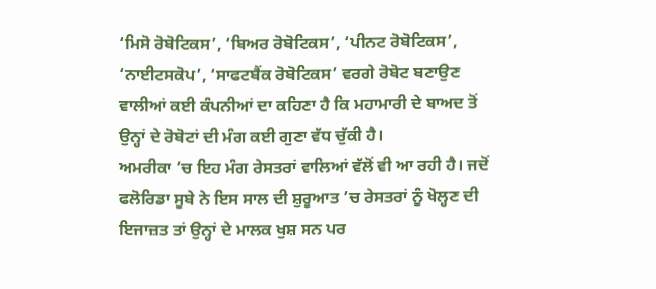‘ਮਿਸੋ ਰੋਬੋਟਿਕਸ’, ‘ਬਿਅਰ ਰੋਬੋਟਿਕਸ’, ‘ਪੀਨਟ ਰੋਬੋਟਿਕਸ’, ‘ਨਾਈਟਸਕੋਪ’, ‘ਸਾਫਟਬੈਂਕ ਰੋਬੋਟਿਕਸ’ ਵਰਗੇ ਰੋਬੋਟ ਬਣਾਉਣ ਵਾਲੀਆਂ ਕਈ ਕੰਪਨੀਆਂ ਦਾ ਕਹਿਣਾ ਹੈ ਕਿ ਮਹਾਮਾਰੀ ਦੇ ਬਾਅਦ ਤੋਂ ਉਨ੍ਹਾਂ ਦੇ ਰੋਬੋਟਾਂ ਦੀ ਮੰਗ ਕਈ ਗੁਣਾ ਵੱਧ ਚੁੱਕੀ ਹੈ।
ਅਮਰੀਕਾ ’ਚ ਇਹ ਮੰਗ ਰੇਸਤਰਾਂ ਵਾਲਿਆਂ ਵੱਲੋਂ ਵੀ ਆ ਰਹੀ ਹੈ। ਜਦੋਂ ਫਲੋਰਿਡਾ ਸੂਬੇ ਨੇ ਇਸ ਸਾਲ ਦੀ ਸ਼ੁਰੂਆਤ ’ਚ ਰੇਸਤਰਾਂ ਨੂੰ ਖੋਲ੍ਹਣ ਦੀ ਇਜਾਜ਼ਤ ਤਾਂ ਉਨ੍ਹਾਂ ਦੇ ਮਾਲਕ ਖੁਸ਼ ਸਨ ਪਰ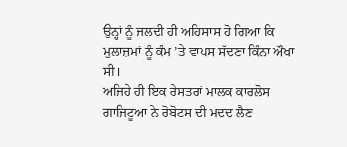ਉਨ੍ਹਾਂ ਨੂੰ ਜਲਦੀ ਹੀ ਅਹਿਸਾਸ ਹੋ ਗਿਆ ਕਿ ਮੁਲਾਜ਼ਮਾਂ ਨੂੰ ਕੰਮ ’ਤੇ ਵਾਪਸ ਸੱਦਣਾ ਕਿੰਨਾ ਔਖਾ ਸੀ।
ਅਜਿਹੇ ਹੀ ਇਕ ਰੇਸਤਰਾਂ ਮਾਲਕ ਕਾਰਲੋਸ ਗਾਜਿਟੂਆ ਨੇ ਰੋਬੋਟਸ ਦੀ ਮਦਦ ਲੈਣ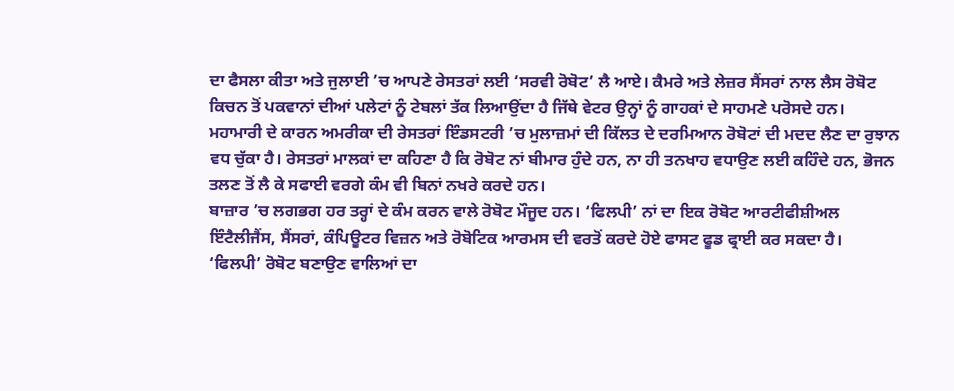ਦਾ ਫੈਸਲਾ ਕੀਤਾ ਅਤੇ ਜੁਲਾਈ ’ਚ ਆਪਣੇ ਰੇਸਤਰਾਂ ਲਈ ‘ਸਰਵੀ ਰੋਬੋਟ’ ਲੈ ਆਏ। ਕੈਮਰੇ ਅਤੇ ਲੇਜ਼ਰ ਸੈਂਸਰਾਂ ਨਾਲ ਲੈਸ ਰੋਬੋਟ ਕਿਚਨ ਤੋਂ ਪਕਵਾਨਾਂ ਦੀਆਂ ਪਲੇਟਾਂ ਨੂੰ ਟੇਬਲਾਂ ਤੱਕ ਲਿਆਉਂਦਾ ਹੈ ਜਿੱਥੇ ਵੇਟਰ ਉਨ੍ਹਾਂ ਨੂੰ ਗਾਹਕਾਂ ਦੇ ਸਾਹਮਣੇ ਪਰੋਸਦੇ ਹਨ।
ਮਹਾਮਾਰੀ ਦੇ ਕਾਰਨ ਅਮਰੀਕਾ ਦੀ ਰੇਸਤਰਾਂ ਇੰਡਸਟਰੀ ’ਚ ਮੁਲਾਜ਼ਮਾਂ ਦੀ ਕਿੱਲਤ ਦੇ ਦਰਮਿਆਨ ਰੋਬੋਟਾਂ ਦੀ ਮਦਦ ਲੈਣ ਦਾ ਰੁਝਾਨ ਵਧ ਚੁੱਕਾ ਹੈ। ਰੇਸਤਰਾਂ ਮਾਲਕਾਂ ਦਾ ਕਹਿਣਾ ਹੈ ਕਿ ਰੋਬੋਟ ਨਾਂ ਬੀਮਾਰ ਹੁੰਦੇ ਹਨ, ਨਾ ਹੀ ਤਨਖਾਹ ਵਧਾਉਣ ਲਈ ਕਹਿੰਦੇ ਹਨ, ਭੋਜਨ ਤਲਣ ਤੋਂ ਲੈ ਕੇ ਸਫਾਈ ਵਰਗੇ ਕੰਮ ਵੀ ਬਿਨਾਂ ਨਖਰੇ ਕਰਦੇ ਹਨ।
ਬਾਜ਼ਾਰ ’ਚ ਲਗਭਗ ਹਰ ਤਰ੍ਹਾਂ ਦੇ ਕੰਮ ਕਰਨ ਵਾਲੇ ਰੋਬੋਟ ਮੌਜੂਦ ਹਨ। ‘ਫਿਲਪੀ’ ਨਾਂ ਦਾ ਇਕ ਰੋਬੋਟ ਆਰਟੀਫੀਸ਼ੀਅਲ ਇੰਟੈਲੀਜੈਂਸ, ਸੈਂਸਰਾਂ, ਕੰਪਿਊਟਰ ਵਿਜ਼ਨ ਅਤੇ ਰੋਬੋਟਿਕ ਆਰਮਸ ਦੀ ਵਰਤੋਂ ਕਰਦੇ ਹੋਏ ਫਾਸਟ ਫੂਡ ਫ੍ਰਾਈ ਕਰ ਸਕਦਾ ਹੈ।
‘ਫਿਲਪੀ’ ਰੋਬੋਟ ਬਣਾਉਣ ਵਾਲਿਆਂ ਦਾ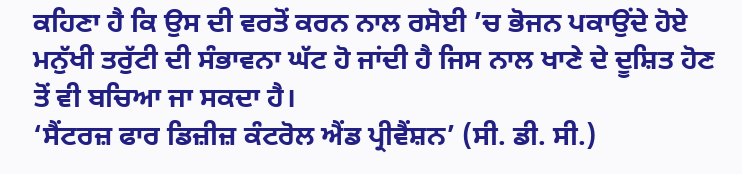ਕਹਿਣਾ ਹੈ ਕਿ ਉਸ ਦੀ ਵਰਤੋਂ ਕਰਨ ਨਾਲ ਰਸੋਈ ’ਚ ਭੋਜਨ ਪਕਾਉਂਦੇ ਹੋਏ ਮਨੁੱਖੀ ਤਰੁੱਟੀ ਦੀ ਸੰਭਾਵਨਾ ਘੱਟ ਹੋ ਜਾਂਦੀ ਹੈ ਜਿਸ ਨਾਲ ਖਾਣੇ ਦੇ ਦੂਸ਼ਿਤ ਹੋਣ ਤੋਂ ਵੀ ਬਚਿਆ ਜਾ ਸਕਦਾ ਹੈ।
‘ਸੈਂਟਰਜ਼ ਫਾਰ ਡਿਜ਼ੀਜ਼ ਕੰਟਰੋਲ ਐਂਡ ਪ੍ਰੀਵੈਂਸ਼ਨ’ (ਸੀ. ਡੀ. ਸੀ.)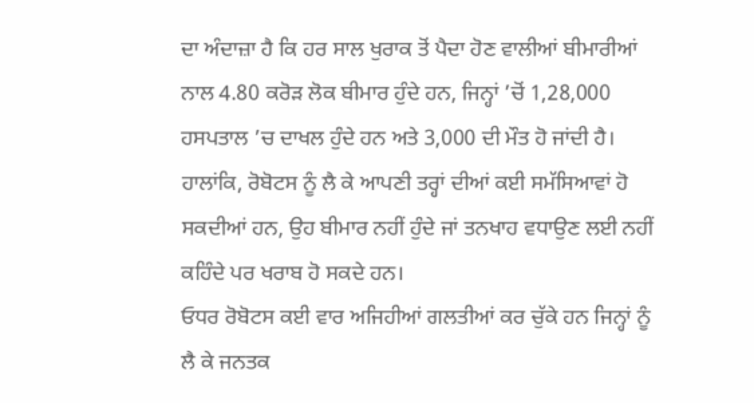ਦਾ ਅੰਦਾਜ਼ਾ ਹੈ ਕਿ ਹਰ ਸਾਲ ਖੁਰਾਕ ਤੋਂ ਪੈਦਾ ਹੋਣ ਵਾਲੀਆਂ ਬੀਮਾਰੀਆਂ ਨਾਲ 4.80 ਕਰੋੜ ਲੋਕ ਬੀਮਾਰ ਹੁੰਦੇ ਹਨ, ਜਿਨ੍ਹਾਂ ’ਚੋਂ 1,28,000 ਹਸਪਤਾਲ ’ਚ ਦਾਖਲ ਹੁੰਦੇ ਹਨ ਅਤੇ 3,000 ਦੀ ਮੌਤ ਹੋ ਜਾਂਦੀ ਹੈ।
ਹਾਲਾਂਕਿ, ਰੋਬੋਟਸ ਨੂੰ ਲੈ ਕੇ ਆਪਣੀ ਤਰ੍ਹਾਂ ਦੀਆਂ ਕਈ ਸਮੱਸਿਆਵਾਂ ਹੋ ਸਕਦੀਆਂ ਹਨ, ਉਹ ਬੀਮਾਰ ਨਹੀਂ ਹੁੰਦੇ ਜਾਂ ਤਨਖਾਹ ਵਧਾਉਣ ਲਈ ਨਹੀਂ ਕਹਿੰਦੇ ਪਰ ਖਰਾਬ ਹੋ ਸਕਦੇ ਹਨ।
ਓਧਰ ਰੋਬੋਟਸ ਕਈ ਵਾਰ ਅਜਿਹੀਆਂ ਗਲਤੀਆਂ ਕਰ ਚੁੱਕੇ ਹਨ ਜਿਨ੍ਹਾਂ ਨੂੰ ਲੈ ਕੇ ਜਨਤਕ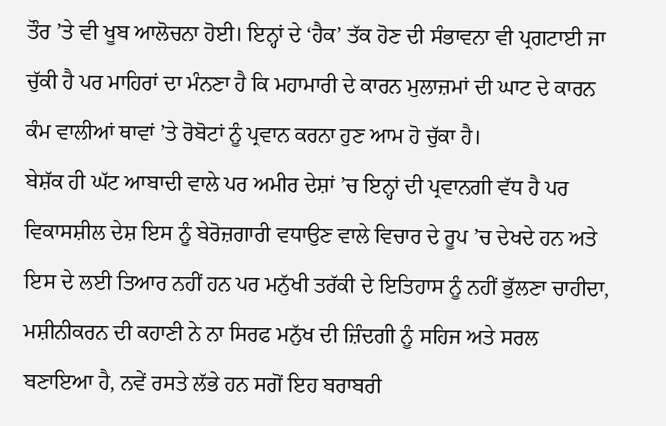ਤੌਰ ’ਤੇ ਵੀ ਖੂਬ ਆਲੋਚਨਾ ਹੋਈ। ਇਨ੍ਹਾਂ ਦੇ ‘ਹੈਕ’ ਤੱਕ ਹੋਣ ਦੀ ਸੰਭਾਵਨਾ ਵੀ ਪ੍ਰਗਟਾਈ ਜਾ ਚੁੱਕੀ ਹੈ ਪਰ ਮਾਹਿਰਾਂ ਦਾ ਮੰਨਣਾ ਹੈ ਕਿ ਮਹਾਮਾਰੀ ਦੇ ਕਾਰਨ ਮੁਲਾਜ਼ਮਾਂ ਦੀ ਘਾਟ ਦੇ ਕਾਰਨ ਕੰਮ ਵਾਲੀਆਂ ਥਾਵਾਂ ’ਤੇ ਰੋਬੋਟਾਂ ਨੂੰ ਪ੍ਰਵਾਨ ਕਰਨਾ ਹੁਣ ਆਮ ਹੋ ਚੁੱਕਾ ਹੈ।
ਬੇਸ਼ੱਕ ਹੀ ਘੱਟ ਆਬਾਦੀ ਵਾਲੇ ਪਰ ਅਮੀਰ ਦੇਸ਼ਾਂ ’ਚ ਇਨ੍ਹਾਂ ਦੀ ਪ੍ਰਵਾਨਗੀ ਵੱਧ ਹੈ ਪਰ ਵਿਕਾਸਸ਼ੀਲ ਦੇਸ਼ ਇਸ ਨੂੰ ਬੇਰੋਜ਼ਗਾਰੀ ਵਧਾਉਣ ਵਾਲੇ ਵਿਚਾਰ ਦੇ ਰੂਪ ’ਚ ਦੇਖਦੇ ਹਨ ਅਤੇ ਇਸ ਦੇ ਲਈ ਤਿਆਰ ਨਹੀਂ ਹਨ ਪਰ ਮਨੁੱਖੀ ਤਰੱਕੀ ਦੇ ਇਤਿਹਾਸ ਨੂੰ ਨਹੀਂ ਭੁੱਲਣਾ ਚਾਹੀਦਾ, ਮਸ਼ੀਨੀਕਰਨ ਦੀ ਕਹਾਣੀ ਨੇ ਨਾ ਸਿਰਫ ਮਨੁੱਖ ਦੀ ਜ਼ਿੰਦਗੀ ਨੂੰ ਸਹਿਜ ਅਤੇ ਸਰਲ ਬਣਾਇਆ ਹੈ, ਨਵੇਂ ਰਸਤੇ ਲੱਭੇ ਹਨ ਸਗੋਂ ਇਹ ਬਰਾਬਰੀ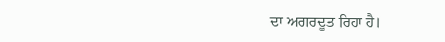ਦਾ ਅਗਰਦੂਤ ਰਿਹਾ ਹੈ।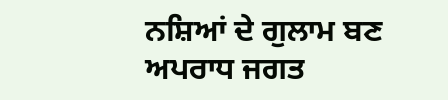ਨਸ਼ਿਆਂ ਦੇ ਗੁਲਾਮ ਬਣ ਅਪਰਾਧ ਜਗਤ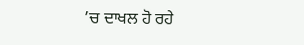’ਚ ਦਾਖਲ ਹੋ ਰਹੇ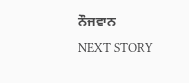ਨੌਜਵਾਨ
NEXT STORY